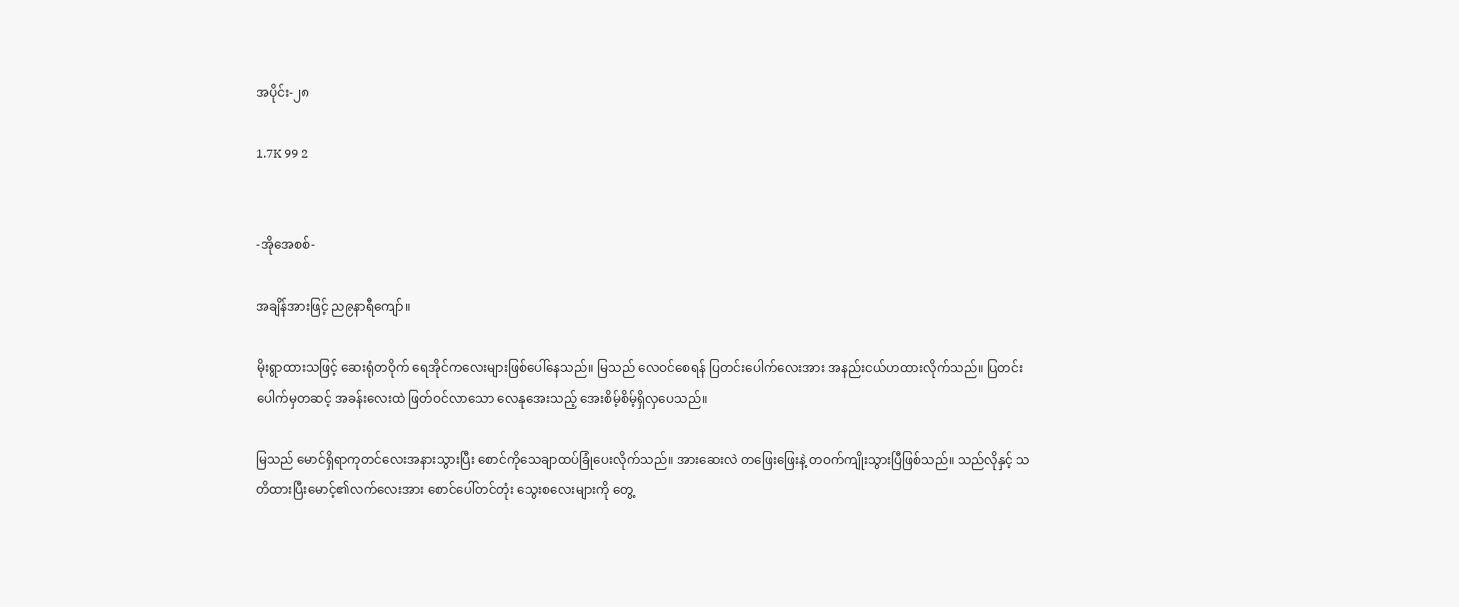အပိုင်း-၂၈

1.7K 99 2


-အိုအေစစ်-

အချိန်အားဖြင့် ည၉နာရီကျော်။

မိုးရွာထားသဖြင့် ဆေးရုံတဝိုက် ရေအိုင်ကလေးများဖြစ်ပေါ်နေသည်။ မြသည် လေဝင်စေရန် ပြတင်းပေါက်လေးအား အနည်းငယ်ဟထားလိုက်သည်။ ပြတင်းပေါက်မှတဆင့် အခန်းလေးထဲ ဖြတ်ဝင်လာသော လေနုအေးသည့် အေးစိမ့်စိမ့်ရှိလှပေသည်။

မြသည် မောင်ရှိရာကုတင်လေးအနားသွားပြီး စောင်ကိုသေချာထပ်ခြုံပေးလိုက်သည်။ အားဆေးလဲ တဖြေးဖြေးနဲ့ တဝက်ကျိုးသွားပြီဖြစ်သည်။ သည်လိုနှင့် သတိထားပြီးမောင့်၏လက်လေးအား စောင်ပေါ်တင်တုံး သွေးစလေးများကို တွေ့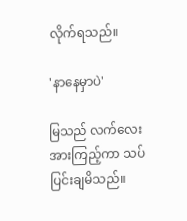လိုက်ရသည်။

'နာနေမှာပဲ'

မြသည် လက်လေးအားကြည့်ကာ သပ်ပြင်းချမိသည်။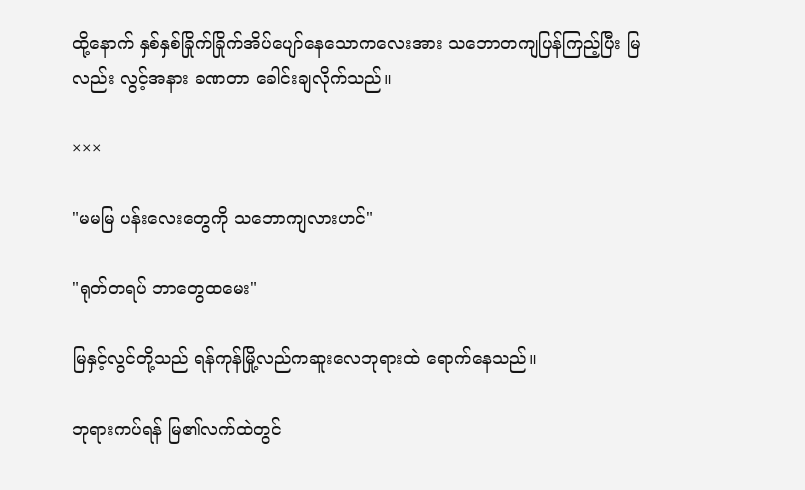ထို့နောက် နှစ်နှစ်ခြိုက်ခြိုက်အိပ်ပျော်နေသောကလေးအား သဘောတကျပြန်ကြည့်ပြီး မြလည်း‌ လွင့်အနား ခဏတာ ခေါင်းချလိုက်သည်။

×××

"မမမြ ပန်းလေးတွေကို သဘောကျလားဟင်"

"ရုတ်တရပ် ဘာတွေထမေး"

မြနှင့်လွင်တို့သည် ရန်ကုန်မြို့လည်ကဆူးလေဘုရားထဲ ရောက်နေသည်။

ဘုရားကပ်ရန် မြ၏လက်ထဲတွင်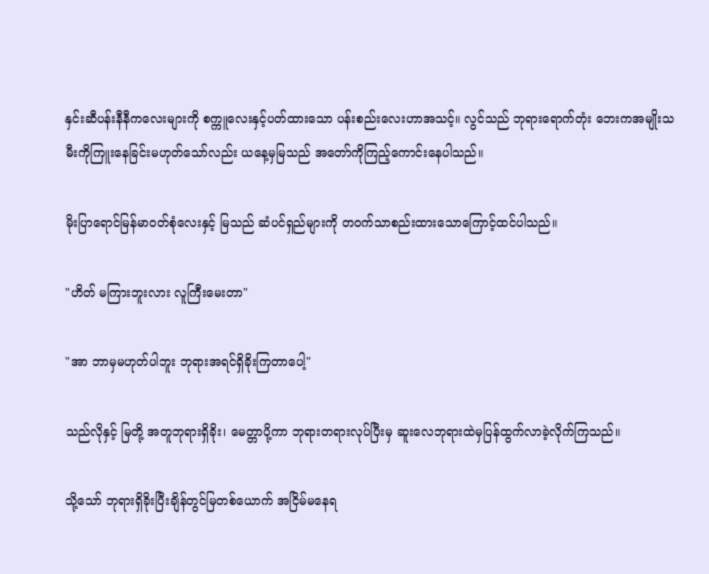နှင်းဆီပန်းနီနီကလေးများကို စက္ကူလေးနှင့်ပတ်ထားသော ပန်းစည်းလေးဟာအသင့်။ လွင်သည် ဘုရားရောက်တုံး ဘေးကအမျိုးသမီးကိုကြူးနေခြင်းမဟုတ်သော်လည်း ယနေ့မှမြသည် အတော်ကိုကြည့်ကောင်းနေပါသည်။

မိုးပြာရောင်မြန်မာဝတ်စုံလေးနှင့် မြသည် ဆံပင်ရှည်များကို တဝက်သာစည်းထားသောကြောင့်ထင်ပါသည်။

"ဟိတ် မကြားဘူးလား လူကြီးမေးတာ"

"အာ ဘာမှမဟုတ်ပါဘူး ဘုရားအရင်ရှိခိုးကြတာပေါ့"

သည်လိုနှင့် မြတို့ အတူဘုရားရှိခိုး၊ မေတ္တာပို့ကာ ဘုရားတရားလုပ်ပြီးမှ ဆူးလေဘုရားထဲမှပြန်ထွက်လာခဲ့လိုက်ကြသည်။

သို့သော် ဘုရားရှိခိုးပြီးချိန်တွင်မြတစ်ယောက် အငြိမ်မနေရ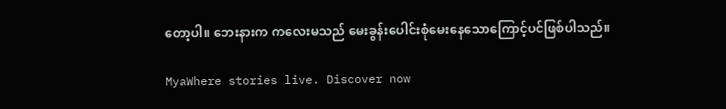တော့ပါ။ ဘေးနားက ကလေးမသည် မေးခွန်းပေါင်းစုံမေးနေသောကြောင့်ပင်ဖြစ်ပါသည်။

MyaWhere stories live. Discover now